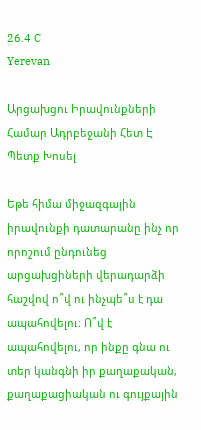26.4 C
Yerevan

Արցախցու Իրավունքների Համար Ադրբեջանի Հետ Է Պետք Խոսել

Եթե հիմա միջազգային իրավունքի դատարանը ինչ որ որոշում ընդունեց արցախցիների վերադարձի հաշվով ո՞վ ու ինչպե՞ս է դա ապահովելու։ Ո՞վ է ապահովելու, որ ինքը գնա ու տեր կանգնի իր քաղաքական, քաղաքացիական ու գույքային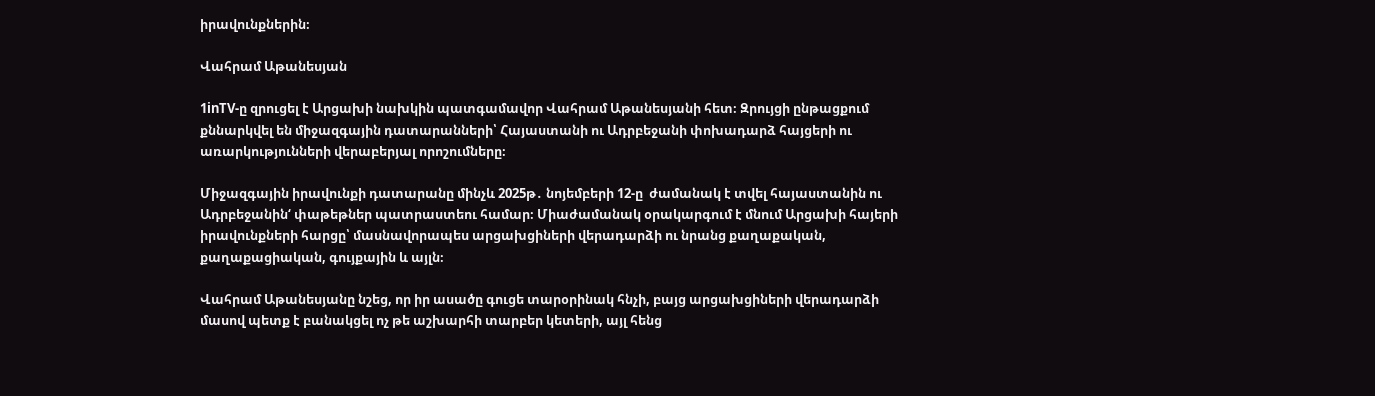իրավունքներին։

Վահրամ Աթանեսյան

1inTV‑ը զրուցել է Արցախի նախկին պատգամավոր Վահրամ Աթանեսյանի հետ։ Զրույցի ընթացքում քննարկվել են միջազգային դատարանների՝ Հայաստանի ու Ադրբեջանի փոխադարձ հայցերի ու առարկությունների վերաբերյալ որոշումները։

Միջազգային իրավունքի դատարանը մինչև 2025թ․ նոյեմբերի 12‑ը  ժամանակ է տվել հայաստանին ու Ադրբեջանին‘ փաթեթներ պատրաստեու համար։ Միաժամանակ օրակարգում է մնում Արցախի հայերի իրավունքների հարցը՝ մասնավորապես արցախցիների վերադարձի ու նրանց քաղաքական, քաղաքացիական, գույքային և այլն։

Վահրամ Աթանեսյանը նշեց, որ իր ասածը գուցե տարօրինակ հնչի, բայց արցախցիների վերադարձի մասով պետք է բանակցել ոչ թե աշխարհի տարբեր կետերի, այլ հենց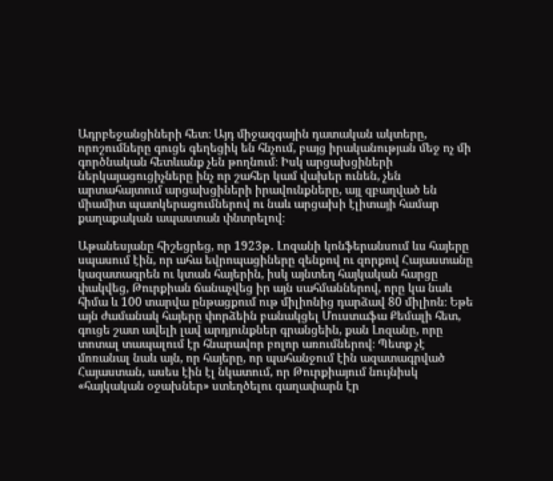Ադրբեջանցիների հետ։ Այդ միջազգային դատական ակտերը, որոշումները գուցե գեղեցիկ են հնչում, բայց իրականության մեջ ոչ մի գործնական հետևանք չեն թողնում։ Իսկ արցախցիների ներկայացուցիչները ինչ որ շահեր կամ վախեր ունեն, չեն արտահայտում արցախցիների իրավունքները, այլ զբաղված են միամիտ պատկերացումներով ու նաև արցախի էլիտայի համար քաղաքական ապաստան փնտրելով։

Աթանեսյանը հիշեցրեց, որ 1923թ․ Լոզանի կոնֆերանսում ևս հայերը սպասում էին, որ ահա եվրոպացիները զենքով ու զորքով Հայաստանը կազատագրեն ու կտան հայերին, իսկ այնտեղ հայկական հարցը փակվեց, Թուրքիան ճանաչվեց իր այն սահմաններով, որը կա նաև հիմա և 100 տարվա ընթացքում ութ միլիոնից դարձավ 80 միլիոն։ Եթե այն ժամանակ հայերը փորձեին բանակցել Մուստաֆա Քեմալի հետ, գուցե շատ ավելի լավ արդյունքներ գրանցեին, քան Լոզանը, որը տոտալ տապալում էր հնարավոր բոլոր առումներով։ Պետք չէ մոռանալ նաև այն, որ հայերը, որ պահանջում էին ազատագրված Հայաստան, ասես էին էլ նկատում, որ Թուրքիայում նույնիսկ «հայկական օջախներ» ստեղծելու գաղափարն էր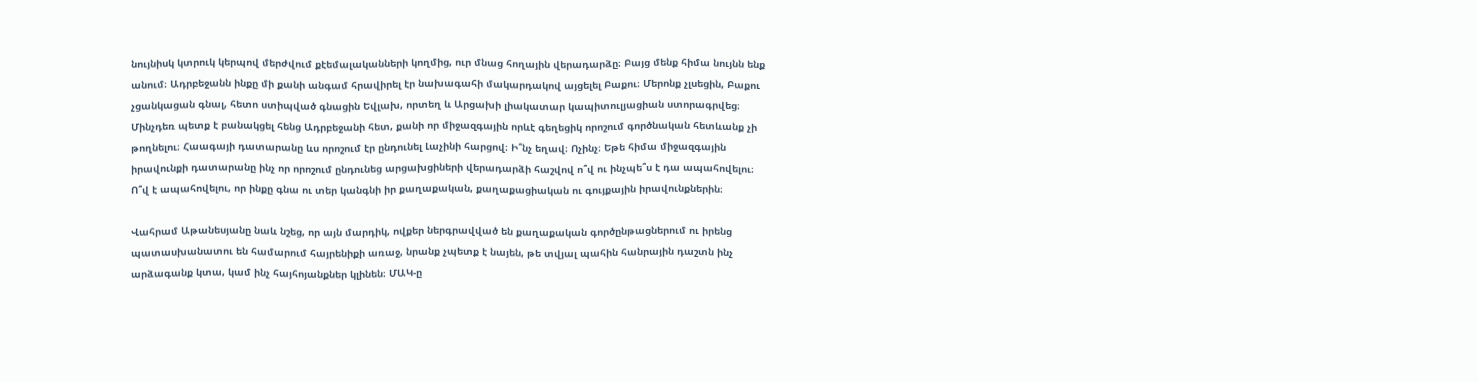նույնիսկ կտրուկ կերպով մերժվում քէեմալականների կողմից, ուր մնաց հողային վերադարձը։ Բայց մենք հիմա նույնն ենք անում։ Ադրբեջանն ինքը մի քանի անգամ հրավիրել էր նախագահի մակարդակով այցելել Բաքու։ Մերոնք չլսեցին, Բաքու չցանկացան գնալ, հետո ստիպված գնացին Եվլախ, որտեղ և Արցախի լիակատար կապիտուլյացիան ստորագրվեց։ Մինչդեռ պետք է բանակցել հենց Ադրբեջանի հետ, քանի որ միջազգային որևէ գեղեցիկ որոշում գործնական հետևանք չի թողնելու։ Հաագայի դատարանը ևս որոշում էր ընդունել Լաչինի հարցով։ Ի՞նչ եղավ։ Ոչինչ։ Եթե հիմա միջազգային իրավունքի դատարանը ինչ որ որոշում ընդունեց արցախցիների վերադարձի հաշվով ո՞վ ու ինչպե՞ս է դա ապահովելու։ Ո՞վ է ապահովելու, որ ինքը գնա ու տեր կանգնի իր քաղաքական, քաղաքացիական ու գույքային իրավունքներին։

Վահրամ Աթանեսյանը նաև նշեց, որ այն մարդիկ, ովքեր ներգրավված են քաղաքական գործընթացներում ու իրենց պատասխանատու են համարում հայրենիքի առաջ, նրանք չպետք է նայեն, թե տվյալ պահին հանրային դաշտն ինչ արձագանք կտա, կամ ինչ հայհոյանքներ կլինեն։ ՄԱԿ‑ը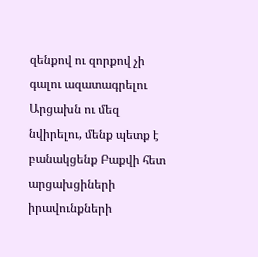զենքով ու զորքով չի գալու ազատագրելու Արցախն ու մեզ նվիրելու, մենք պետք է բանակցենք Բաքվի հետ արցախցիների իրավունքների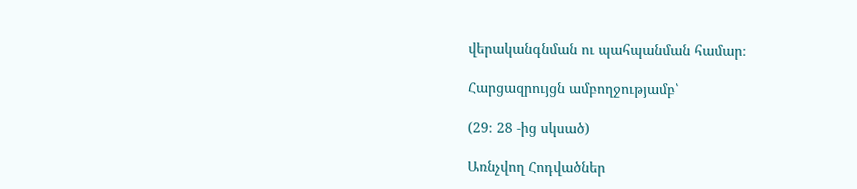վերականգնման ու պահպանման համար։

Հարցազրույցն ամբողջությամբ՝

(29։ 28 ‑ից սկսած)

Առնչվող Հոդվածներ